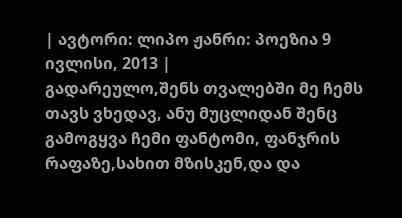| ავტორი: ლიპო ჟანრი: პოეზია 9 ივლისი, 2013 |
გადარეულო,შენს თვალებში მე ჩემს თავს ვხედავ, ანუ მუცლიდან შენც გამოგყვა ჩემი ფანტომი, ფანჯრის რაფაზე,სახით მზისკენ,და და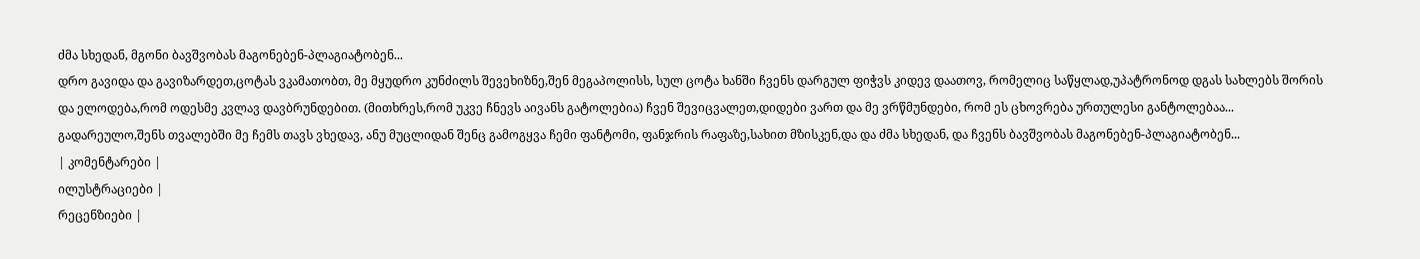ძმა სხედან, მგონი ბავშვობას მაგონებენ-პლაგიატობენ...
დრო გავიდა და გავიზარდეთ,ცოტას ვკამათობთ, მე მყუდრო კუნძილს შევეხიზნე,შენ მეგაპოლისს, სულ ცოტა ხანში ჩვენს დარგულ ფიჭვს კიდევ დაათოვ, რომელიც საწყლად,უპატრონოდ დგას სახლებს შორის
და ელოდება,რომ ოდესმე კვლავ დავბრუნდებით. (მითხრეს,რომ უკვე ჩნევს აივანს გატოლებია) ჩვენ შევიცვალეთ,დიდები ვართ და მე ვრწმუნდები, რომ ეს ცხოვრება ურთულესი განტოლებაა...
გადარეულო,შენს თვალებში მე ჩემს თავს ვხედავ, ანუ მუცლიდან შენც გამოგყვა ჩემი ფანტომი, ფანჯრის რაფაზე,სახით მზისკენ,და და ძმა სხედან, და ჩვენს ბავშვობას მაგონებენ-პლაგიატობენ...
| კომენტარები |
ილუსტრაციები |
რეცენზიები |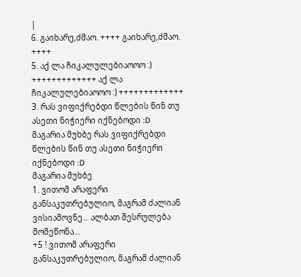|
6. გაიხარე,ძმაო. ++++ გაიხარე,ძმაო. ++++
5. აქ ლა ჩიკალულებიაოოო :) +++++++++++++ აქ ლა ჩიკალულებიაოოო :) +++++++++++++
3. რას ვიფიქრებდი წლების წინ თუ ასეთი ნიჭიერი იქნებოდი :D
მაგარია მუხბე რას ვიფიქრებდი წლების წინ თუ ასეთი ნიჭიერი იქნებოდი :D
მაგარია მუხბე
1. ვითომ არაფერი განსაკუთრებულიო, მაგრამ ძალიან ვისიამოვნე... ალბათ შესრულება მომეწონა...
+5 ! ვითომ არაფერი განსაკუთრებულიო, მაგრამ ძალიან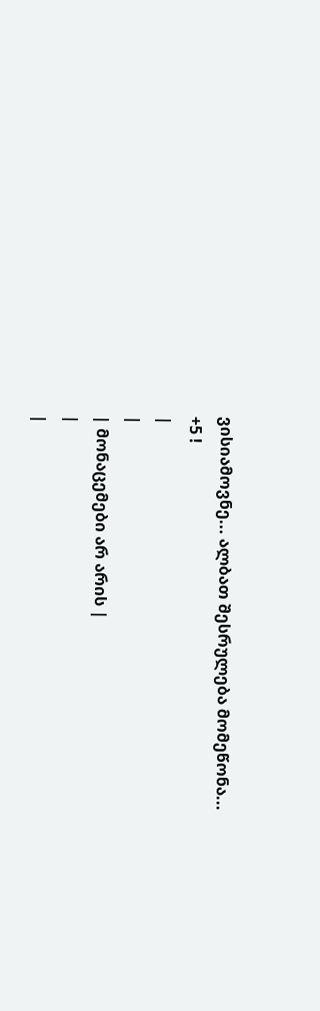ვისიამოვნე... ალბათ შესრულება მომეწონა...
+5 !
|
|
| მონაცემები არ არის |
|
|